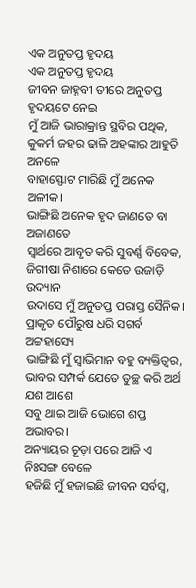ଏକ ଅନୁତପ୍ତ ହୃଦୟ
ଏକ ଅନୁତପ୍ତ ହୃଦୟ
ଜୀବନ ଜାହ୍ନବୀ ତୀରେ ଅନୁତପ୍ତ ହୃଦୟଟେ ନେଇ
ମୁଁ ଆଜି ଭାରାକ୍ରାନ୍ତ ସ୍ଥବିର ପଥିକ,
କୁକର୍ମ ଜହର ଢାଳି ଅହଙ୍କାର ଆହୁତି ଅନଳେ
ବାହାସ୍ଫୋଟ ମାରିଛି ମୁଁ ଅନେକ ଅଳୀକ।
ଭାଙ୍ଗିଛି ଅନେକ ହୃଦ ଜାଣତେ ବା ଅଜାଣତେ
ସ୍ୱାର୍ଥରେ ଆବୃତ କରି ସୁବର୍ଣ୍ଣ ବିବେକ,
ଜିଗୀଷା ନିଶାରେ କେତେ ଉଜାଡ଼ି ଉଦ୍ୟାନ
ଉଦାସେ ମୁଁ ଅନୁତପ୍ତ ପରାସ୍ତ ସୈନିକ।
ପ୍ରାକୃତ ପୌରୁଷ ଧରି ସଗର୍ବ ଅଟ୍ଟହାସ୍ୟେ
ଭାଙ୍ଗିଛି ମୁଁ ସ୍ୱାଭିମାନ ବହୁ ବ୍ୟକ୍ତିତ୍ୱର,
ଭାବର ସମ୍ପର୍କ ଯେତେ ତୁଚ୍ଛ କରି ଅର୍ଥ ଯଶ ଆଶେ
ସବୁ ଥାଇ ଆଜି ଭୋଗେ ଶପ୍ତ ଅଭାବର।
ଅନ୍ୟାୟର ଚୂଡ଼ା ପରେ ଆଜି ଏ ନିଃସଙ୍ଗ ବେଳେ
ହଜିଛି ମୁଁ ହଜାଇଛି ଜୀବନ ସର୍ବସ୍ୱ,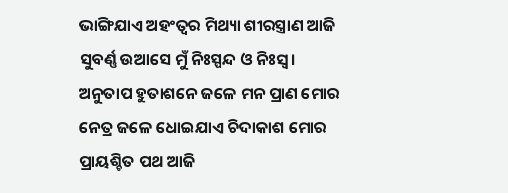ଭାଙ୍ଗିଯାଏ ଅହଂତ୍ୱର ମିଥ୍ୟା ଶୀରସ୍ତ୍ରାଣ ଆଜି
ସୁବର୍ଣ୍ଣ ଉଆସେ ମୁଁ ନିଃସ୍ପନ୍ଦ ଓ ନିଃସ୍ୱ।
ଅନୁତାପ ହୁତାଶନେ ଜଳେ ମନ ପ୍ରାଣ ମୋର
ନେତ୍ର ଜଳେ ଧୋଇଯାଏ ଚିଦାକାଶ ମୋର
ପ୍ରାୟଶ୍ଚିତ ପଥ ଆଜି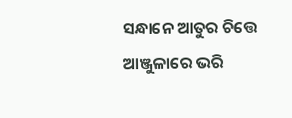ସନ୍ଧାନେ ଆତୁର ଚିତ୍ତେ
ଆଞ୍ଜୁଳାରେ ଭରି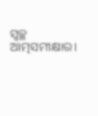ସ୍ଵଚ୍ଛ ଆତ୍ମସମୀକ୍ଷାର।